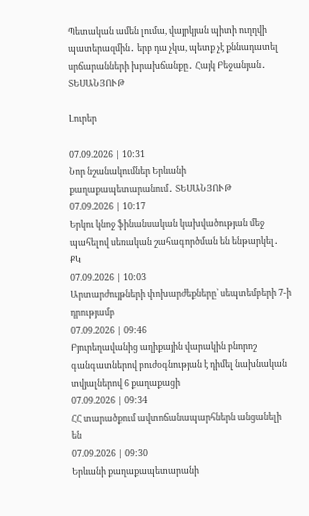Պետական ամեն լումա, վայրկյան պիտի ուղղվի պատերազմին․ երբ դա չկա, պետք չէ քննադատել սրճարանների խրախճանքը․ Հայկ Բեջանյան․ ՏԵՍԱՆՅՈՒԹ

Լուրեր

07.09.2026 | 10:31
Նոր նշանակումներ Երևանի քաղաքապետարանում․ ՏԵՍԱՆՅՈՒԹ
07.09.2026 | 10:17
Երկու կնոջ ֆինանսական կախվածության մեջ պահելով սեռական շահագործման են ենթարկել․ ՔԿ
07.09.2026 | 10:03
Արտարժույթների փոխարժեքները՝ սեպտեմբերի 7-ի դրությամբ
07.09.2026 | 09:46
Բյուրեղավանից աղիքային վարակին բնորոշ գանգատներով բուժօգնության է դիմել նախնական տվյալներով 6 քաղաքացի
07.09.2026 | 09:34
ՀՀ տարածքում ավտոճանապարհներն անցանելի են
07.09.2026 | 09:30
Երևանի քաղաքապետարանի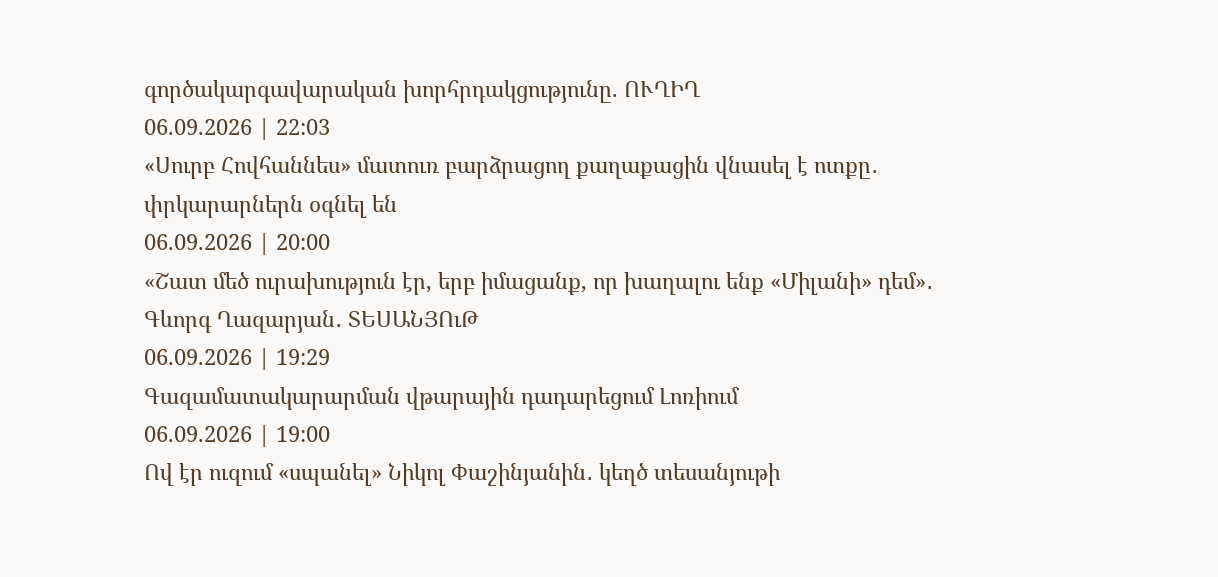գործակարգավարական խորհրդակցությունը. ՈՒՂԻՂ
06.09.2026 | 22:03
«Սուրբ Հովհաննես» մատուռ բարձրացող քաղաքացին վնասել է ոտքը․ փրկարարներն օգնել են
06.09.2026 | 20:00
«Շատ մեծ ուրախություն էր, երբ իմացանք, որ խաղալու ենք «Միլանի» դեմ»․ Գևորգ Ղազարյան․ ՏԵՍԱՆՅՈւԹ
06.09.2026 | 19:29
Գազամատակարարման վթարային դադարեցում Լոռիում
06.09.2026 | 19:00
Ով էր ուզում «սպանել» Նիկոլ Փաշինյանին․ կեղծ տեսանյութի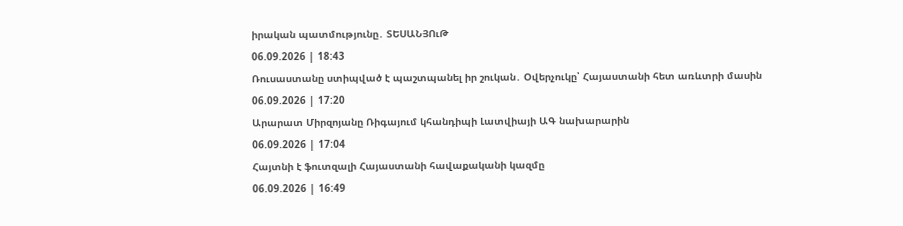իրական պատմությունը․ ՏԵՍԱՆՅՈւԹ
06.09.2026 | 18:43
Ռուսաստանը ստիպված է պաշտպանել իր շուկան․ Օվերչուկը՝ Հայաստանի հետ առևտրի մասին
06.09.2026 | 17:20
Արարատ Միրզոյանը Ռիգայում կհանդիպի Լատվիայի ԱԳ նախարարին
06.09.2026 | 17:04
Հայտնի է ֆուտզալի Հայաստանի հավաքականի կազմը
06.09.2026 | 16:49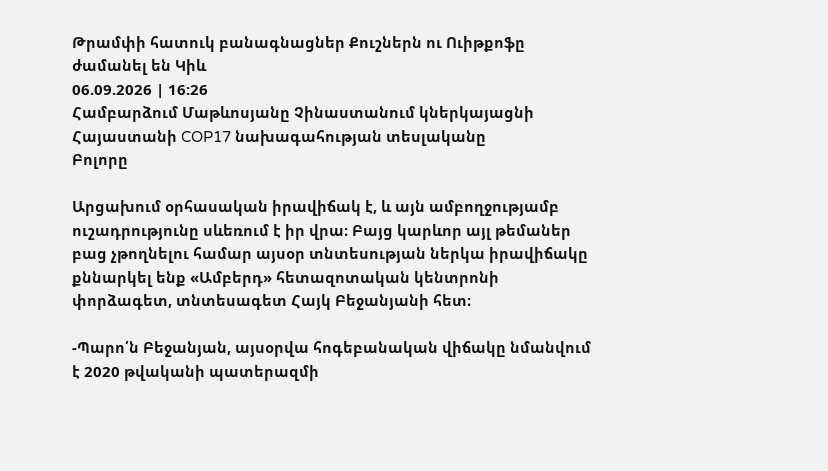Թրամփի հատուկ բանագնացներ Քուշներն ու Ուիթքոֆը ժամանել են Կիև
06.09.2026 | 16:26
Համբարձում Մաթևոսյանը Չինաստանում կներկայացնի Հայաստանի COP17 նախագահության տեսլականը
Բոլորը

Արցախում օրհասական իրավիճակ է, և այն ամբողջությամբ ուշադրությունը սևեռում է իր վրա։ Բայց կարևոր այլ թեմաներ բաց չթողնելու համար այսօր տնտեսության ներկա իրավիճակը քննարկել ենք «Ամբերդ» հետազոտական կենտրոնի փորձագետ, տնտեսագետ Հայկ Բեջանյանի հետ։

-Պարո՛ն Բեջանյան, այսօրվա հոգեբանական վիճակը նմանվում է 2020 թվականի պատերազմի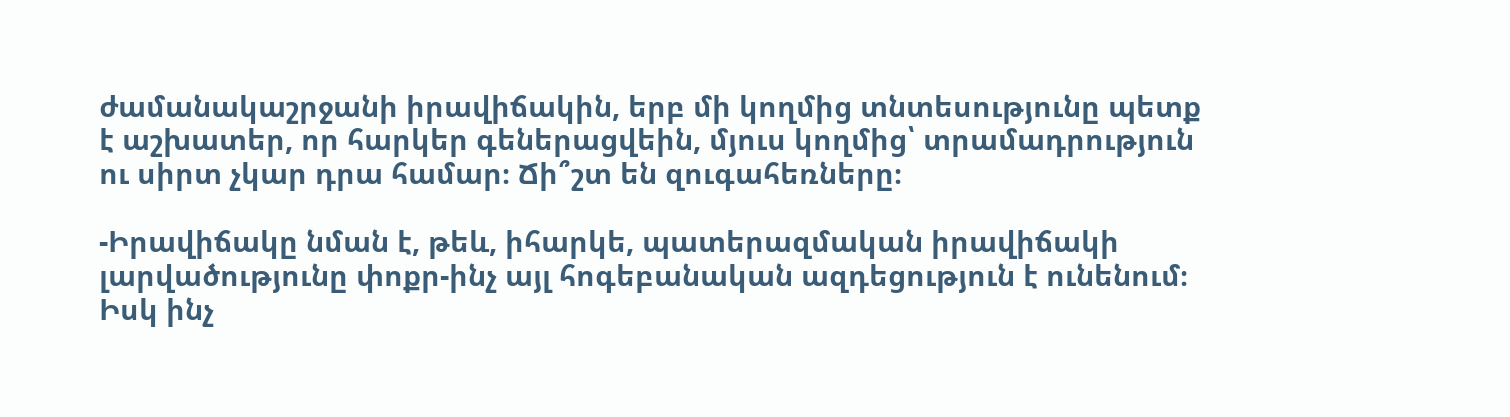ժամանակաշրջանի իրավիճակին, երբ մի կողմից տնտեսությունը պետք է աշխատեր, որ հարկեր գեներացվեին, մյուս կողմից՝ տրամադրություն ու սիրտ չկար դրա համար։ Ճի՞շտ են զուգահեռները։

-Իրավիճակը նման է, թեև, իհարկե, պատերազմական իրավիճակի լարվածությունը փոքր-ինչ այլ հոգեբանական ազդեցություն է ունենում։ Իսկ ինչ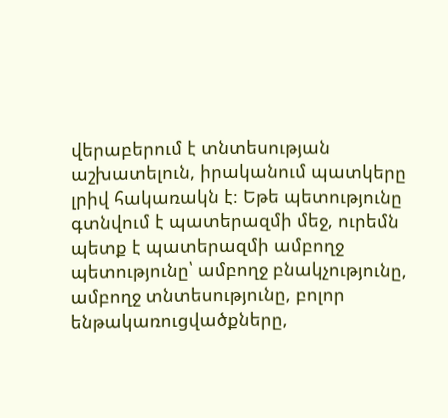վերաբերում է տնտեսության աշխատելուն, իրականում պատկերը լրիվ հակառակն է։ Եթե պետությունը գտնվում է պատերազմի մեջ, ուրեմն պետք է պատերազմի ամբողջ պետությունը՝ ամբողջ բնակչությունը, ամբողջ տնտեսությունը, բոլոր ենթակառուցվածքները,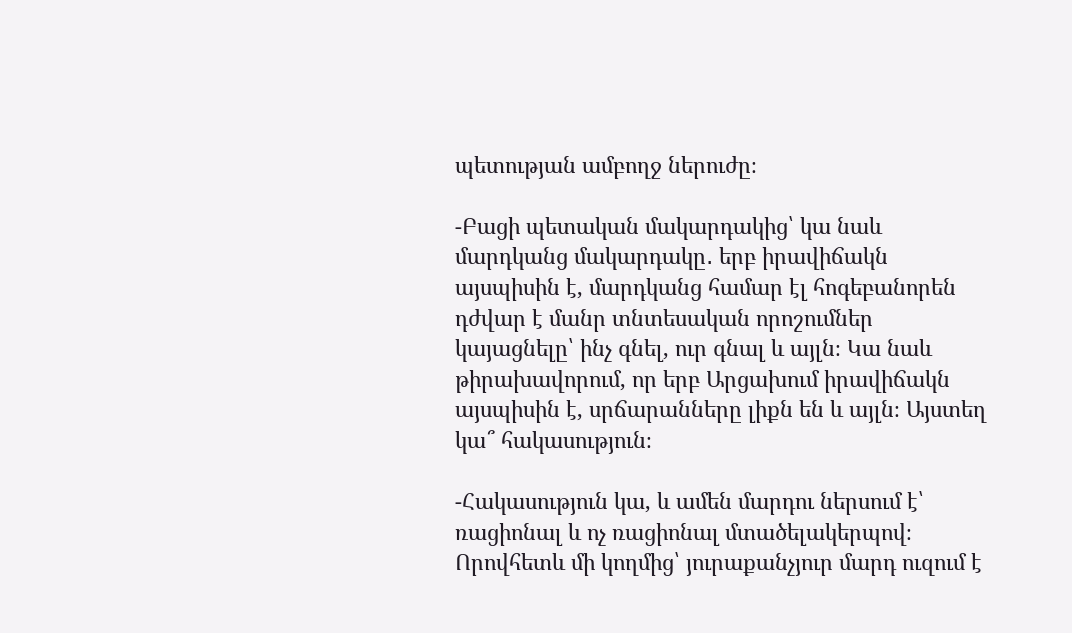պետության ամբողջ ներուժը։

-Բացի պետական մակարդակից՝ կա նաև մարդկանց մակարդակը․ երբ իրավիճակն այսպիսին է, մարդկանց համար էլ հոգեբանորեն դժվար է մանր տնտեսական որոշումներ կայացնելը՝ ինչ գնել, ուր գնալ և այլն։ Կա նաև թիրախավորում, որ երբ Արցախում իրավիճակն այսպիսին է, սրճարանները լիքն են և այլն։ Այստեղ կա՞ հակասություն։

-Հակասություն կա, և ամեն մարդու ներսում է՝ ռացիոնալ և ոչ ռացիոնալ մտածելակերպով։ Որովհետև մի կողմից՝ յուրաքանչյուր մարդ ուզում է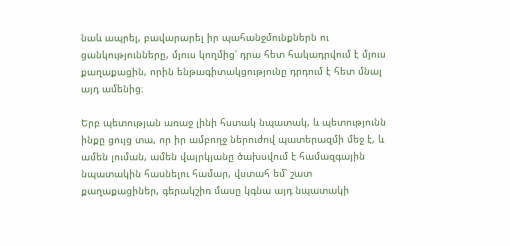նաև ապրել, բավարարել իր պահանջմունքներն ու ցանկությունները, մյուս կողմից՝ դրա հետ հակադրվում է մյուս քաղաքացին, որին ենթագիտակցությունը դրդում է հետ մնալ այդ ամենից։

Երբ պետության առաջ լինի հստակ նպատակ, և պետությունն ինքը ցույց տա, որ իր ամբողջ ներուժով պատերազմի մեջ է, և ամեն լուման, ամեն վայրկյանը ծախսվում է համազգային նպատակին հասնելու համար, վստահ եմ՝ շատ քաղաքացիներ, գերակշիռ մասը կգնա այդ նպատակի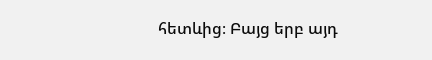հետևից։ Բայց երբ այդ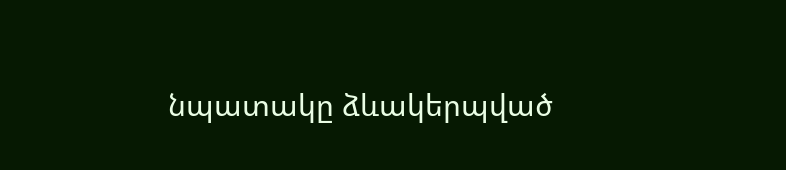նպատակը ձևակերպված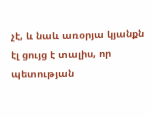չէ, և նաև առօրյա կյանքն էլ ցույց է տալիս, որ պետության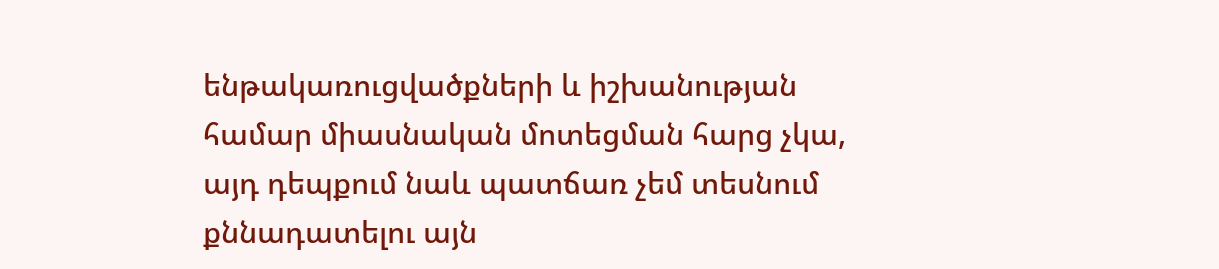ենթակառուցվածքների և իշխանության համար միասնական մոտեցման հարց չկա, այդ դեպքում նաև պատճառ չեմ տեսնում քննադատելու այն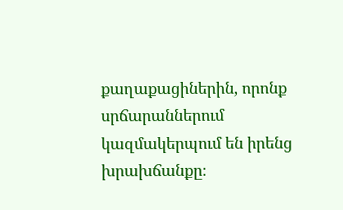քաղաքացիներին, որոնք սրճարաններում կազմակերպում են իրենց խրախճանքը։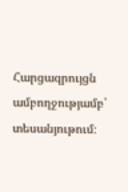Հարցազրույցն ամբողջությամբ՝ տեսանյութում։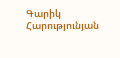Գարիկ Հարությունյան